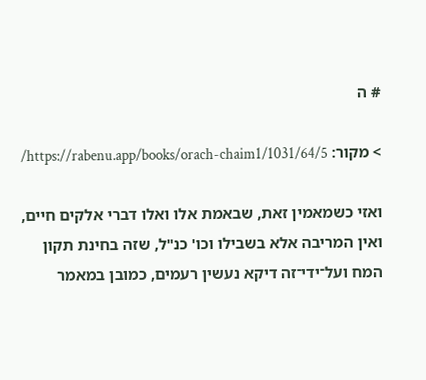# ה

> מקור: https://rabenu.app/books/orach-chaim1/1031/64/5/

ואזי כשמאמין זאת, שבאמת אלו ואלו דברי אלקים חיים, ואין המריבה אלא בשבילו וכו' כנ"ל, שזה בחינת תקון המח ועל־ידי־זה דיקא נעשין רעמים, כמובן במאמר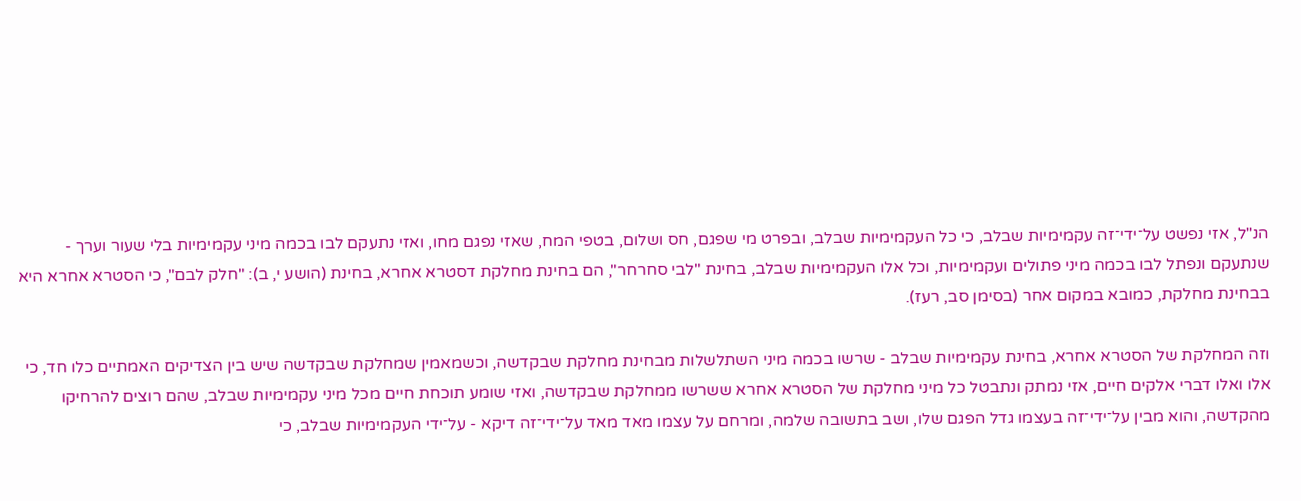הנ"ל, אזי נפשט על־ידי־זה עקמימיות שבלב, כי כל העקמימיות שבלב, ובפרט מי שפגם, חס ושלום, בטפי המח, שאזי נפגם מחו, ואזי נתעקם לבו בכמה מיני עקמימיות בלי שעור וערך - שנתעקם ונפתל לבו בכמה מיני פתולים ועקמימיות, וכל אלו העקמימיות שבלב, בחינת "לבי סחרחר", הם בחינת מחלקת דסטרא אחרא, בחינת (הושע י, ב): "חלק לבם", כי הסטרא אחרא היא בבחינת מחלקת, כמובא במקום אחר (בסימן סב, רעז).

וזה המחלקת של הסטרא אחרא, בחינת עקמימיות שבלב - שרשו בכמה מיני השתלשלות מבחינת מחלקת שבקדשה, וכשמאמין שמחלקת שבקדשה שיש בין הצדיקים האמתיים כלו חד, כי אלו ואלו דברי אלקים חיים, אזי נמתק ונתבטל כל מיני מחלקת של הסטרא אחרא ששרשו ממחלקת שבקדשה, ואזי שומע תוכחת חיים מכל מיני עקמימיות שבלב, שהם רוצים להרחיקו מהקדשה, והוא מבין על־ידי־זה בעצמו גדל הפגם שלו, ושב בתשובה שלמה, ומרחם על עצמו מאד מאד על־ידי־זה דיקא - על־ידי העקמימיות שבלב, כי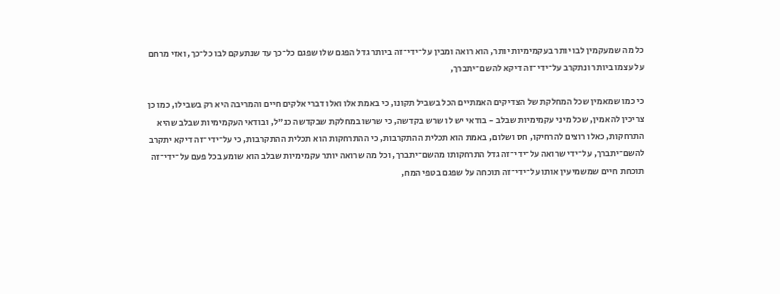כל מה שמעקמין לבו יותר בעקמימיות יותר, הוא רואה ומבין על־ידי־זה ביותר גדל הפגם שלו שפגם כל־כך עד שנתעקם לבו כל־כך, ואזי מרחם על עצמו ביותר ונתקרב על־ידי־זה דיקא להשם־יתברך,

כי כמו שמאמין שכל המחלקת של הצדיקים האמתיים הכל בשביל תקונו, כי באמת אלו ואלו דברי אלקים חיים והמריבה היא רק בשבילו, כמו כן צריכין להאמין, שכל מיני עקמימיות שבלב - בודאי יש לו שרש בקדשה, כי שרשו במחלקת שבקדשה כנ"ל, ובודאי העקמימיות שבלב שהיא התרחקות, כאלו רוצים להרחיקו, חס ושלום, באמת הוא תכלית ההתקרבות, כי ההתרחקות הוא תכלית ההתקרבות, כי על־ידי־זה דיקא יתקרב להשם־יתברך, על־ידי שרואה על־ידי־זה גדל התרחקותו מהשם־יתברך, וכל מה שרואה יותר עקמימיות שבלב הוא שומע בכל פעם על־ידי־זה תוכחת חיים שמשמיעין אותו על־ידי־זה תוכחה על שפגם בטפי המח,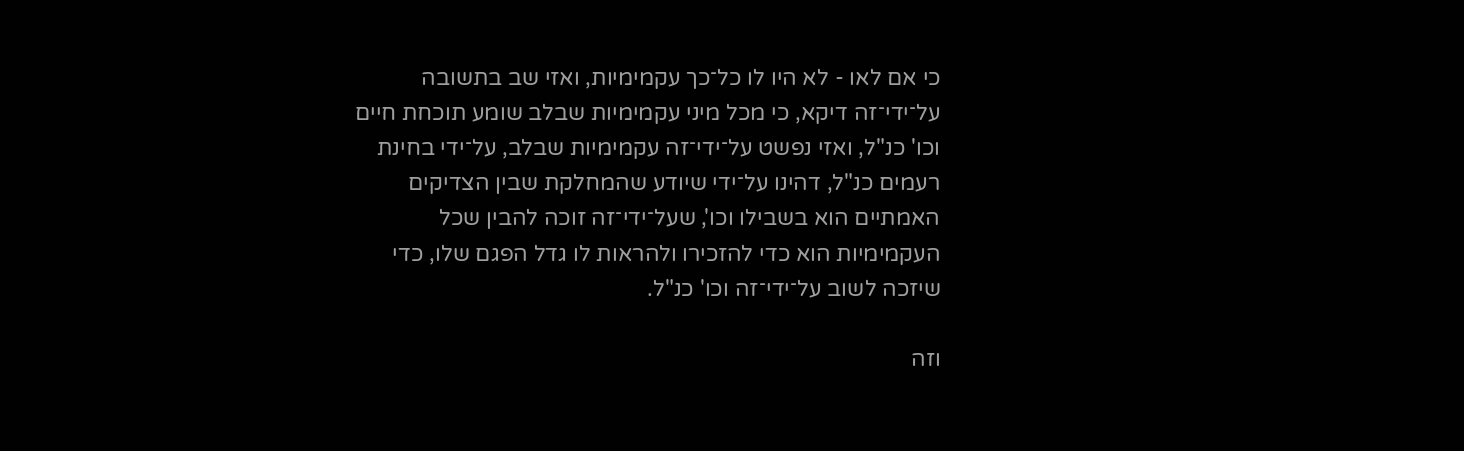כי אם לאו - לא היו לו כל־כך עקמימיות, ואזי שב בתשובה על־ידי־זה דיקא, כי מכל מיני עקמימיות שבלב שומע תוכחת חיים וכו' כנ"ל, ואזי נפשט על־ידי־זה עקמימיות שבלב, על־ידי בחינת רעמים כנ"ל, דהינו על־ידי שיודע שהמחלקת שבין הצדיקים האמתיים הוא בשבילו וכו', שעל־ידי־זה זוכה להבין שכל העקמימיות הוא כדי להזכירו ולהראות לו גדל הפגם שלו, כדי שיזכה לשוב על־ידי־זה וכו' כנ"ל.

וזה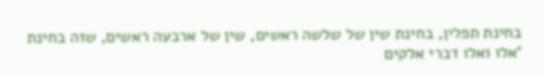בחינת תפלין, בחינת שין של שלשה ראשים, שין של ארבעה ראשים, שזה בחינת 'אלו ואלו דברי אלקים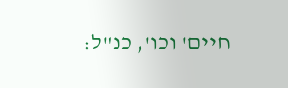חיים' וכו', כנ"ל: